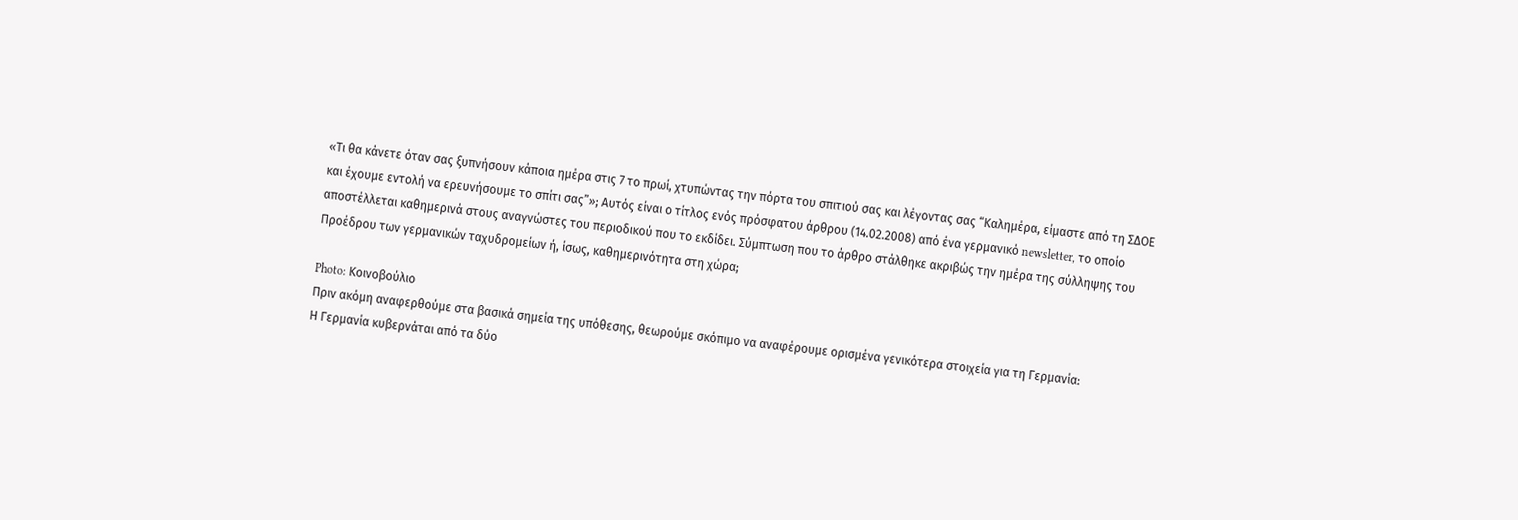«Τι θα κάνετε όταν σας ξυπνήσουν κάποια ημέρα στις 7 το πρωί, χτυπώντας την πόρτα του σπιτιού σας και λέγοντας σας “Καλημέρα, είμαστε από τη ΣΔΟΕ και έχουμε εντολή να ερευνήσουμε το σπίτι σας”»; Αυτός είναι ο τίτλος ενός πρόσφατου άρθρου (14.02.2008) από ένα γερμανικό newsletter, το οποίο αποστέλλεται καθημερινά στους αναγνώστες του περιοδικού που το εκδίδει. Σύμπτωση που το άρθρο στάλθηκε ακριβώς την ημέρα της σύλληψης του Προέδρου των γερμανικών ταχυδρομείων ή, ίσως, καθημερινότητα στη χώρα;

Photo: Κοινοβούλιο
Πριν ακόμη αναφερθούμε στα βασικά σημεία της υπόθεσης, θεωρούμε σκόπιμο να αναφέρουμε ορισμένα γενικότερα στοιχεία για τη Γερμανία:
Η Γερμανία κυβερνάται από τα δύο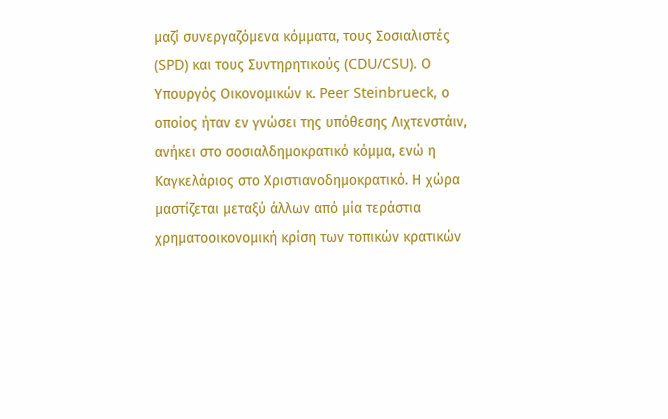μαζί συνεργαζόμενα κόμματα, τους Σοσιαλιστές (SPD) και τους Συντηρητικούς (CDU/CSU). Ο Υπουργός Οικονομικών κ. Peer Steinbrueck, ο οποίος ήταν εν γνώσει της υπόθεσης Λιχτενστάιν, ανήκει στο σοσιαλδημοκρατικό κόμμα, ενώ η Καγκελάριος στο Χριστιανοδημοκρατικό. Η χώρα μαστίζεται μεταξύ άλλων από μία τεράστια χρηματοοικονομική κρίση των τοπικών κρατικών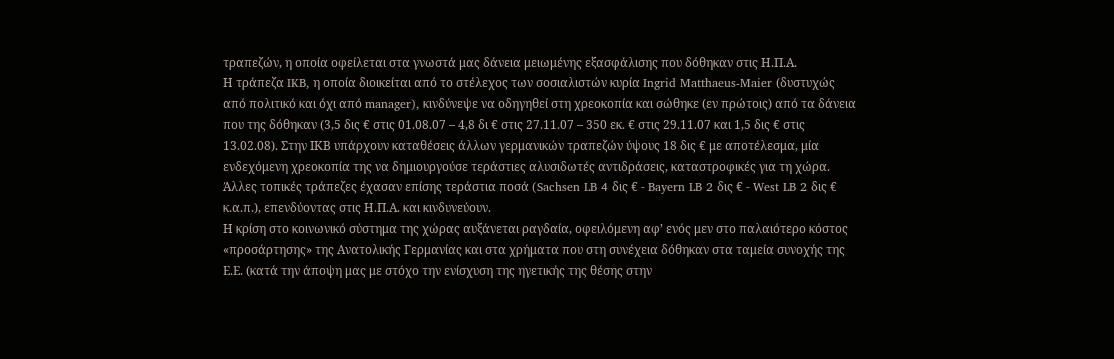τραπεζών, η οποία οφείλεται στα γνωστά μας δάνεια μειωμένης εξασφάλισης που δόθηκαν στις Η.Π.Α.
Η τράπεζα IKB, η οποία διοικείται από το στέλεχος των σοσιαλιστών κυρία Ingrid Matthaeus-Maier (δυστυχώς από πολιτικό και όχι από manager), κινδύνεψε να οδηγηθεί στη χρεοκοπία και σώθηκε (εν πρώτοις) από τα δάνεια που της δόθηκαν (3,5 δις € στις 01.08.07 – 4,8 δι € στις 27.11.07 – 350 εκ. € στις 29.11.07 και 1,5 δις € στις 13.02.08). Στην ΙΚΒ υπάρχουν καταθέσεις άλλων γερμανικών τραπεζών ύψους 18 δις € με αποτέλεσμα, μία ενδεχόμενη χρεοκοπία της να δημιουργούσε τεράστιες αλυσιδωτές αντιδράσεις, καταστροφικές για τη χώρα. Άλλες τοπικές τράπεζες έχασαν επίσης τεράστια ποσά (Sachsen LB 4 δις € - Bayern LB 2 δις € - West LB 2 δις € κ.α.π.), επενδύοντας στις Η.Π.Α. και κινδυνεύουν.
Η κρίση στο κοινωνικό σύστημα της χώρας αυξάνεται ραγδαία, οφειλόμενη αφ’ ενός μεν στο παλαιότερο κόστος «προσάρτησης» της Ανατολικής Γερμανίας και στα χρήματα που στη συνέχεια δόθηκαν στα ταμεία συνοχής της Ε.Ε. (κατά την άποψη μας με στόχο την ενίσχυση της ηγετικής της θέσης στην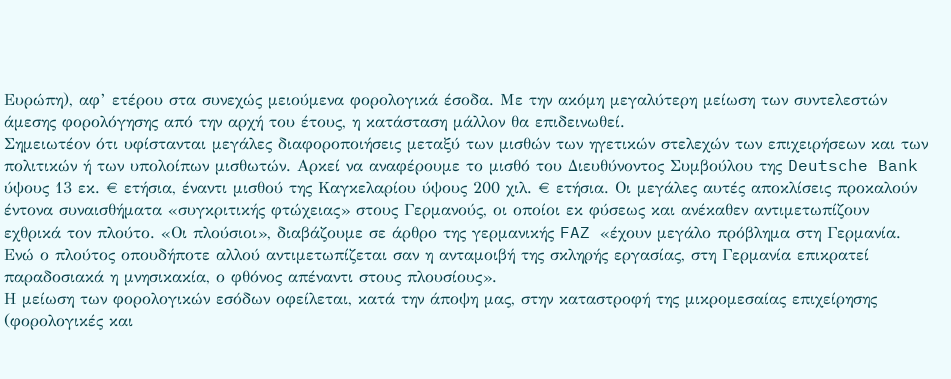Ευρώπη), αφ’ ετέρου στα συνεχώς μειούμενα φορολογικά έσοδα. Με την ακόμη μεγαλύτερη μείωση των συντελεστών άμεσης φορολόγησης από την αρχή του έτους, η κατάσταση μάλλον θα επιδεινωθεί.
Σημειωτέον ότι υφίστανται μεγάλες διαφοροποιήσεις μεταξύ των μισθών των ηγετικών στελεχών των επιχειρήσεων και των πολιτικών ή των υπολοίπων μισθωτών. Αρκεί να αναφέρουμε το μισθό του Διευθύνοντος Συμβούλου της Deutsche Bank ύψους 13 εκ. € ετήσια, έναντι μισθού της Καγκελαρίου ύψους 200 χιλ. € ετήσια. Οι μεγάλες αυτές αποκλίσεις προκαλούν έντονα συναισθήματα «συγκριτικής φτώχειας» στους Γερμανούς, οι οποίοι εκ φύσεως και ανέκαθεν αντιμετωπίζουν εχθρικά τον πλούτο. «Οι πλούσιοι», διαβάζουμε σε άρθρο της γερμανικής FAZ «έχουν μεγάλο πρόβλημα στη Γερμανία. Ενώ ο πλούτος οπουδήποτε αλλού αντιμετωπίζεται σαν η ανταμοιβή της σκληρής εργασίας, στη Γερμανία επικρατεί παραδοσιακά η μνησικακία, ο φθόνος απέναντι στους πλουσίους».
Η μείωση των φορολογικών εσόδων οφείλεται, κατά την άποψη μας, στην καταστροφή της μικρομεσαίας επιχείρησης (φορολογικές και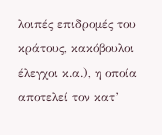λοιπές επιδρομές του κράτους, κακόβουλοι έλεγχοι κ.α.), η οποία αποτελεί τον κατ’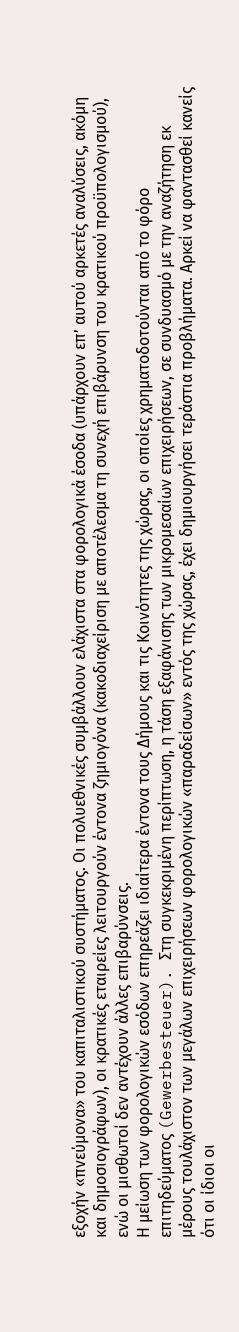εξοχήν «πνεύμονα» του καπιταλιστικού συστήματος. Οι πολυεθνικές συμβάλλουν ελάχιστα στα φορολογικά έσοδα (υπάρχουν επ’ αυτού αρκετές αναλύσεις, ακόμη και δημοσιογράφων), οι κρατικές εταιρείες λειτουργούν έντονα ζημιογόνα (κακοδιαχείριση με αποτέλεσμα τη συνεχή επιβάρυνση του κρατικού προϋπολογισμού), ενώ οι μισθωτοί δεν αντέχουν άλλες επιβαρύνσεις.
Η μείωση των φορολογικών εσόδων επηρεάζει ιδιαίτερα έντονα τους Δήμους και τις Κοινότητες της χώρας, οι οποίες χρηματοδοτούνται από το φόρο επιτηδεύματος (Gewerbesteuer). Στη συγκεκριμένη περίπτωση, η τάση εξαφάνισης των μικρομεσαίων επιχειρήσεων, σε συνδυασμό με την αναζήτηση εκ μέρους τουλάχιστον των μεγάλων επιχειρήσεων φορολογικών «παραδείσων» εντός της χώρας, έχει δημιουργήσει τεράστια προβλήματα. Αρκεί να φαντασθεί κανείς ότι οι ίδιοι οι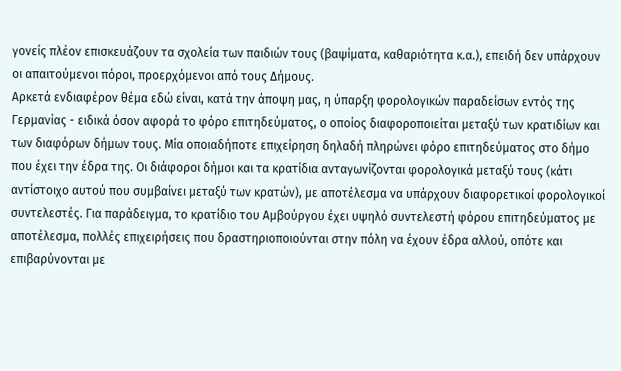γονείς πλέον επισκευάζουν τα σχολεία των παιδιών τους (βαψίματα, καθαριότητα κ.α.), επειδή δεν υπάρχουν οι απαιτούμενοι πόροι, προερχόμενοι από τους Δήμους.
Αρκετά ενδιαφέρον θέμα εδώ είναι, κατά την άποψη μας, η ύπαρξη φορολογικών παραδείσων εντός της Γερμανίας - ειδικά όσον αφορά το φόρο επιτηδεύματος, ο οποίος διαφοροποιείται μεταξύ των κρατιδίων και των διαφόρων δήμων τους. Μία οποιαδήποτε επιχείρηση δηλαδή πληρώνει φόρο επιτηδεύματος στο δήμο που έχει την έδρα της. Οι διάφοροι δήμοι και τα κρατίδια ανταγωνίζονται φορολογικά μεταξύ τους (κάτι αντίστοιχο αυτού που συμβαίνει μεταξύ των κρατών), με αποτέλεσμα να υπάρχουν διαφορετικοί φορολογικοί συντελεστές. Για παράδειγμα, το κρατίδιο του Αμβούργου έχει υψηλό συντελεστή φόρου επιτηδεύματος με αποτέλεσμα, πολλές επιχειρήσεις που δραστηριοποιούνται στην πόλη να έχουν έδρα αλλού, οπότε και επιβαρύνονται με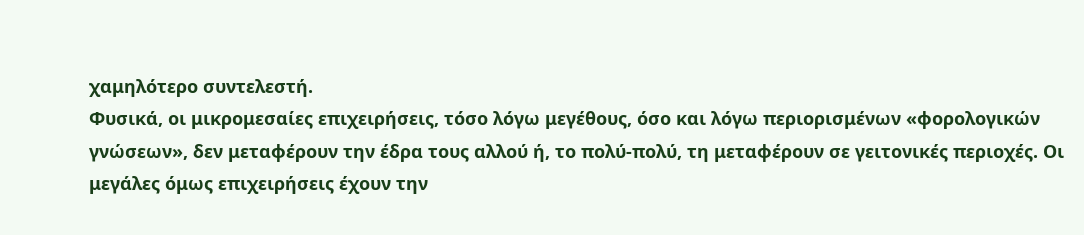χαμηλότερο συντελεστή.
Φυσικά, οι μικρομεσαίες επιχειρήσεις, τόσο λόγω μεγέθους, όσο και λόγω περιορισμένων «φορολογικών γνώσεων», δεν μεταφέρουν την έδρα τους αλλού ή, το πολύ-πολύ, τη μεταφέρουν σε γειτονικές περιοχές. Οι μεγάλες όμως επιχειρήσεις έχουν την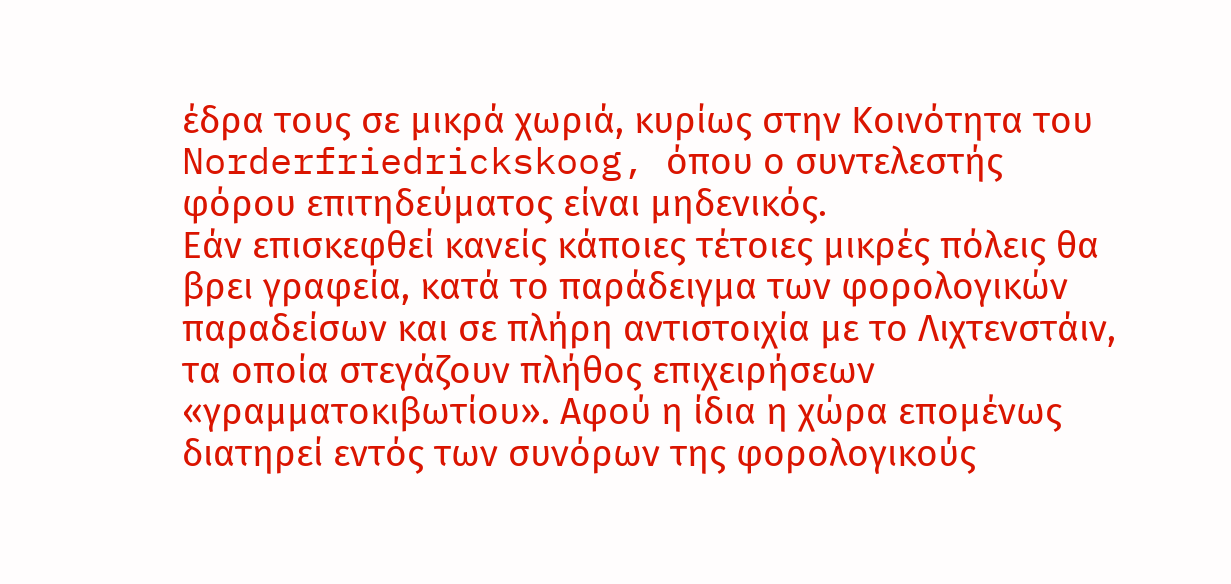έδρα τους σε μικρά χωριά, κυρίως στην Κοινότητα του Norderfriedrickskoog, όπου ο συντελεστής φόρου επιτηδεύματος είναι μηδενικός.
Εάν επισκεφθεί κανείς κάποιες τέτοιες μικρές πόλεις θα βρει γραφεία, κατά το παράδειγμα των φορολογικών παραδείσων και σε πλήρη αντιστοιχία με το Λιχτενστάιν, τα οποία στεγάζουν πλήθος επιχειρήσεων «γραμματοκιβωτίου». Αφού η ίδια η χώρα επομένως διατηρεί εντός των συνόρων της φορολογικούς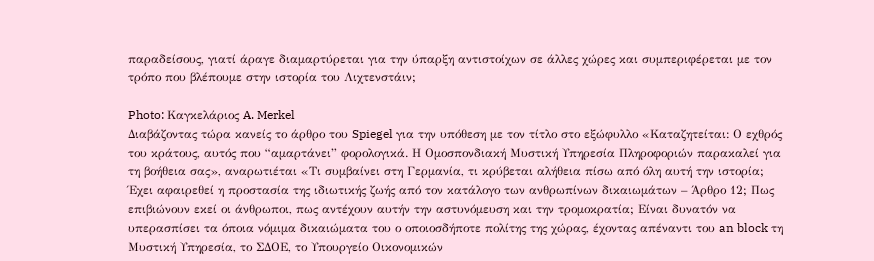παραδείσους, γιατί άραγε διαμαρτύρεται για την ύπαρξη αντιστοίχων σε άλλες χώρες και συμπεριφέρεται με τον τρόπο που βλέπουμε στην ιστορία του Λιχτενστάιν;

Photo: Καγκελάριος A. Merkel
Διαβάζοντας τώρα κανείς το άρθρο του Spiegel για την υπόθεση με τον τίτλο στο εξώφυλλο «Καταζητείται: Ο εχθρός του κράτους, αυτός που “αμαρτάνει” φορολογικά. Η Ομοσπονδιακή Μυστική Υπηρεσία Πληροφοριών παρακαλεί για τη βοήθεια σας», αναρωτιέται «Τι συμβαίνει στη Γερμανία, τι κρύβεται αλήθεια πίσω από όλη αυτή την ιστορία; Έχει αφαιρεθεί η προστασία της ιδιωτικής ζωής από τον κατάλογο των ανθρωπίνων δικαιωμάτων – Άρθρο 12; Πως επιβιώνουν εκεί οι άνθρωποι, πως αντέχουν αυτήν την αστυνόμευση και την τρομοκρατία; Είναι δυνατόν να υπερασπίσει τα όποια νόμιμα δικαιώματα του ο οποιοσδήποτε πολίτης της χώρας, έχοντας απέναντι του an block τη Μυστική Υπηρεσία, το ΣΔΟE, το Υπουργείο Οικονομικών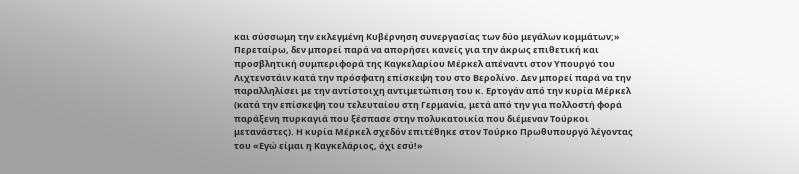και σύσσωμη την εκλεγμένη Κυβέρνηση συνεργασίας των δύο μεγάλων κομμάτων;»
Περεταίρω, δεν μπορεί παρά να απορήσει κανείς για την άκρως επιθετική και προσβλητική συμπεριφορά της Καγκελαρίου Μέρκελ απέναντι στον Υπουργό του Λιχτενστάιν κατά την πρόσφατη επίσκεψη του στο Βερολίνο. Δεν μπορεί παρά να την παραλληλίσει με την αντίστοιχη αντιμετώπιση του κ. Ερτογάν από την κυρία Μέρκελ (κατά την επίσκεψη του τελευταίου στη Γερμανία, μετά από την για πολλοστή φορά παράξενη πυρκαγιά που ξέσπασε στην πολυκατοικία που διέμεναν Τούρκοι μετανάστες). Η κυρία Μέρκελ σχεδόν επιτέθηκε στον Τούρκο Πρωθυπουργό λέγοντας του «Εγώ είμαι η Καγκελάριος, όχι εσύ!»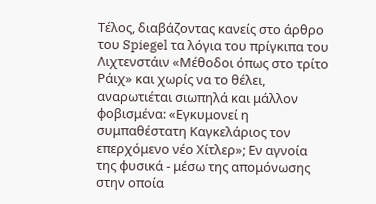Τέλος, διαβάζοντας κανείς στο άρθρο του Spiegel τα λόγια του πρίγκιπα του Λιχτενστάιν «Μέθοδοι όπως στο τρίτο Ράιχ» και χωρίς να το θέλει, αναρωτιέται σιωπηλά και μάλλον φοβισμένα: «Εγκυμονεί η συμπαθέστατη Καγκελάριος τον επερχόμενο νέο Χίτλερ»; Εν αγνοία της φυσικά - μέσω της απομόνωσης στην οποία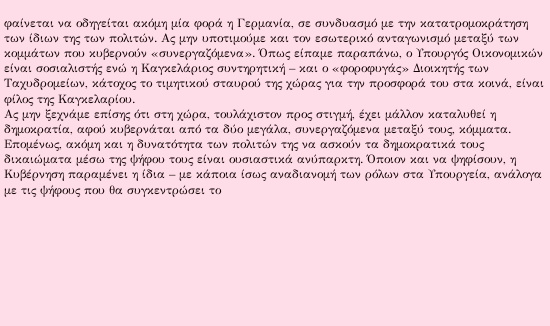φαίνεται να οδηγείται ακόμη μία φορά η Γερμανία, σε συνδυασμό με την κατατρομοκράτηση των ίδιων της των πολιτών. Ας μην υποτιμούμε και τον εσωτερικό ανταγωνισμό μεταξύ των κομμάτων που κυβερνούν «συνεργαζόμενα». Όπως είπαμε παραπάνω, ο Υπουργός Οικονομικών είναι σοσιαλιστής ενώ η Καγκελάριος συντηρητική – και ο «φοροφυγάς» Διοικητής των Ταχυδρομείων, κάτοχος το τιμητικού σταυρού της χώρας για την προσφορά του στα κοινά, είναι φίλος της Καγκελαρίου.
Ας μην ξεχνάμε επίσης ότι στη χώρα, τουλάχιστον προς στιγμή, έχει μάλλον καταλυθεί η δημοκρατία, αφού κυβερνάται από τα δύο μεγάλα, συνεργαζόμενα μεταξύ τους, κόμματα. Επομένως, ακόμη και η δυνατότητα των πολιτών της να ασκούν τα δημοκρατικά τους δικαιώματα μέσω της ψήφου τους είναι ουσιαστικά ανύπαρκτη. Όποιον και να ψηφίσουν, η Κυβέρνηση παραμένει η ίδια – με κάποια ίσως αναδιανομή των ρόλων στα Υπουργεία, ανάλογα με τις ψήφους που θα συγκεντρώσει το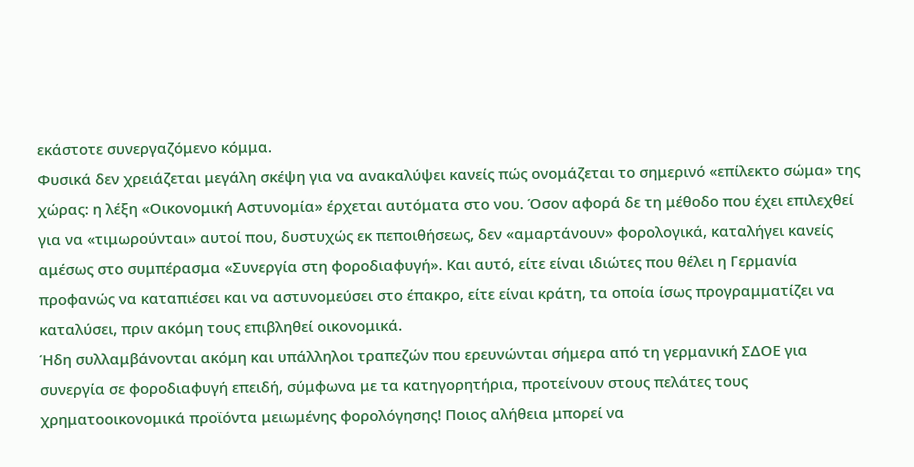εκάστοτε συνεργαζόμενο κόμμα.
Φυσικά δεν χρειάζεται μεγάλη σκέψη για να ανακαλύψει κανείς πώς ονομάζεται το σημερινό «επίλεκτο σώμα» της χώρας: η λέξη «Οικονομική Αστυνομία» έρχεται αυτόματα στο νου. Όσον αφορά δε τη μέθοδο που έχει επιλεχθεί για να «τιμωρούνται» αυτοί που, δυστυχώς εκ πεποιθήσεως, δεν «αμαρτάνουν» φορολογικά, καταλήγει κανείς αμέσως στο συμπέρασμα «Συνεργία στη φοροδιαφυγή». Και αυτό, είτε είναι ιδιώτες που θέλει η Γερμανία προφανώς να καταπιέσει και να αστυνομεύσει στο έπακρο, είτε είναι κράτη, τα οποία ίσως προγραμματίζει να καταλύσει, πριν ακόμη τους επιβληθεί οικονομικά.
Ήδη συλλαμβάνονται ακόμη και υπάλληλοι τραπεζών που ερευνώνται σήμερα από τη γερμανική ΣΔΟΕ για συνεργία σε φοροδιαφυγή επειδή, σύμφωνα με τα κατηγορητήρια, προτείνουν στους πελάτες τους χρηματοοικονομικά προϊόντα μειωμένης φορολόγησης! Ποιος αλήθεια μπορεί να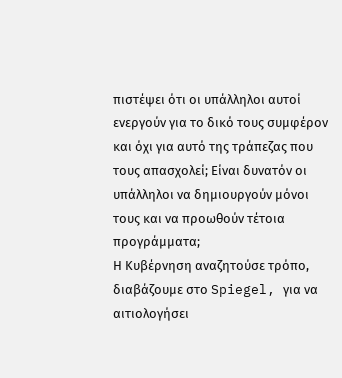πιστέψει ότι οι υπάλληλοι αυτοί ενεργούν για το δικό τους συμφέρον και όχι για αυτό της τράπεζας που τους απασχολεί; Είναι δυνατόν οι υπάλληλοι να δημιουργούν μόνοι τους και να προωθούν τέτοια προγράμματα;
Η Κυβέρνηση αναζητούσε τρόπο, διαβάζουμε στο Spiegel, για να αιτιολογήσει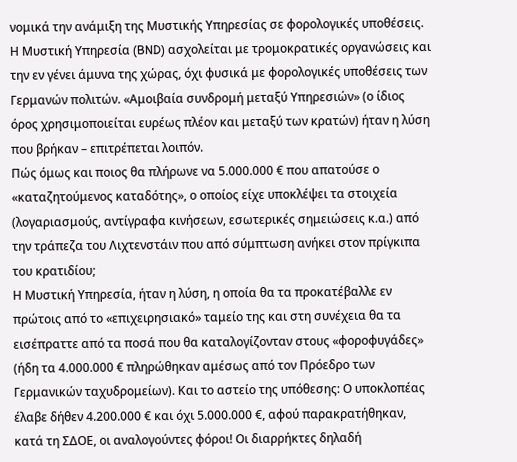νομικά την ανάμιξη της Μυστικής Υπηρεσίας σε φορολογικές υποθέσεις. Η Μυστική Υπηρεσία (BND) ασχολείται με τρομοκρατικές οργανώσεις και την εν γένει άμυνα της χώρας, όχι φυσικά με φορολογικές υποθέσεις των Γερμανών πολιτών. «Αμοιβαία συνδρομή μεταξύ Υπηρεσιών» (ο ίδιος όρος χρησιμοποιείται ευρέως πλέον και μεταξύ των κρατών) ήταν η λύση που βρήκαν – επιτρέπεται λοιπόν.
Πώς όμως και ποιος θα πλήρωνε να 5.000.000 € που απατούσε ο «καταζητούμενος καταδότης», ο οποίος είχε υποκλέψει τα στοιχεία (λογαριασμούς, αντίγραφα κινήσεων, εσωτερικές σημειώσεις κ.α.) από την τράπεζα του Λιχτενστάιν που από σύμπτωση ανήκει στον πρίγκιπα του κρατιδίου;
Η Μυστική Υπηρεσία, ήταν η λύση, η οποία θα τα προκατέβαλλε εν πρώτοις από το «επιχειρησιακό» ταμείο της και στη συνέχεια θα τα εισέπραττε από τα ποσά που θα καταλογίζονταν στους «φοροφυγάδες» (ήδη τα 4.000.000 € πληρώθηκαν αμέσως από τον Πρόεδρο των Γερμανικών ταχυδρομείων). Και το αστείο της υπόθεσης: Ο υποκλοπέας έλαβε δήθεν 4.200.000 € και όχι 5.000.000 €, αφού παρακρατήθηκαν, κατά τη ΣΔΟΕ, οι αναλογούντες φόροι! Οι διαρρήκτες δηλαδή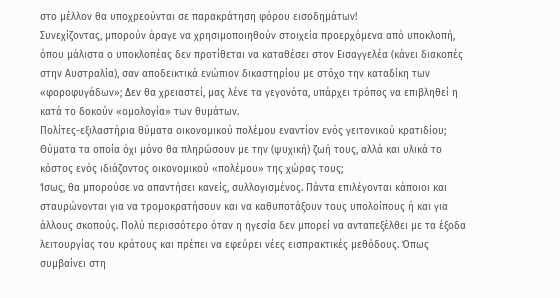στο μέλλον θα υποχρεούνται σε παρακράτηση φόρου εισοδημάτων!
Συνεχίζοντας, μπορούν άραγε να χρησιμοποιηθούν στοιχεία προερχόμενα από υποκλοπή, όπου μάλιστα ο υποκλοπέας δεν προτίθεται να καταθέσει στον Εισαγγελέα (κάνει διακοπές στην Αυστραλία), σαν αποδεικτικά ενώπιον δικαστηρίου με στόχο την καταδίκη των «φοροφυγάδων»; Δεν θα χρειαστεί, μας λένε τα γεγονότα, υπάρχει τρόπος να επιβληθεί η κατά το δοκούν «ομολογία» των θυμάτων.
Πολίτες-εξιλαστήρια θύματα οικονομικού πολέμου εναντίον ενός γειτονικού κρατιδίου; Θύματα τα οποία όχι μόνο θα πληρώσουν με την (ψυχική) ζωή τους, αλλά και υλικά το κόστος ενός ιδιάζοντος οικονομικού «πολέμου» της χώρας τους;
Ίσως, θα μπορούσε να απαντήσει κανείς, συλλογισμένος. Πάντα επιλέγονται κάποιοι και σταυρώνονται για να τρομοκρατήσουν και να καθυποτάξουν τους υπολοίπους ή και για άλλους σκοπούς. Πολύ περισσότερο όταν η ηγεσία δεν μπορεί να ανταπεξέλθει με τα έξοδα λειτουργίας του κράτους και πρέπει να εφεύρει νέες εισπρακτικές μεθόδους. Όπως συμβαίνει στη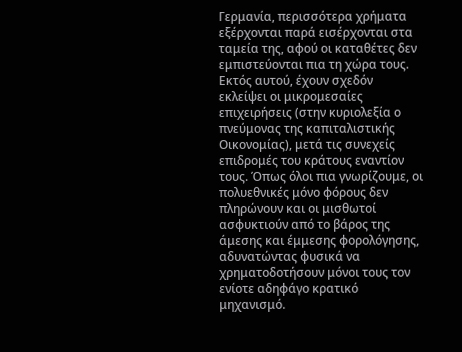Γερμανία, περισσότερα χρήματα εξέρχονται παρά εισέρχονται στα ταμεία της, αφού οι καταθέτες δεν εμπιστεύονται πια τη χώρα τους.
Εκτός αυτού, έχουν σχεδόν εκλείψει οι μικρομεσαίες επιχειρήσεις (στην κυριολεξία ο πνεύμονας της καπιταλιστικής Οικονομίας), μετά τις συνεχείς επιδρομές του κράτους εναντίον τους. Όπως όλοι πια γνωρίζουμε, οι πολυεθνικές μόνο φόρους δεν πληρώνουν και οι μισθωτοί ασφυκτιούν από το βάρος της άμεσης και έμμεσης φορολόγησης, αδυνατώντας φυσικά να χρηματοδοτήσουν μόνοι τους τον ενίοτε αδηφάγο κρατικό μηχανισμό.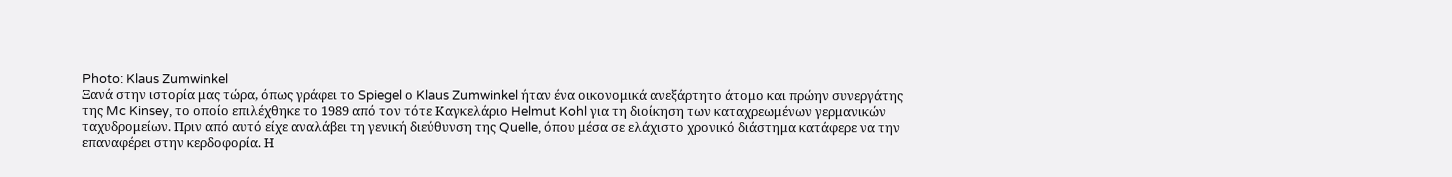Photo: Klaus Zumwinkel
Ξανά στην ιστορία μας τώρα, όπως γράφει το Spiegel ο Klaus Zumwinkel ήταν ένα οικονομικά ανεξάρτητο άτομο και πρώην συνεργάτης της Mc Kinsey, το οποίο επιλέχθηκε το 1989 από τον τότε Καγκελάριο Helmut Kohl για τη διοίκηση των καταχρεωμένων γερμανικών ταχυδρομείων. Πριν από αυτό είχε αναλάβει τη γενική διεύθυνση της Quelle, όπου μέσα σε ελάχιστο χρονικό διάστημα κατάφερε να την επαναφέρει στην κερδοφορία. Η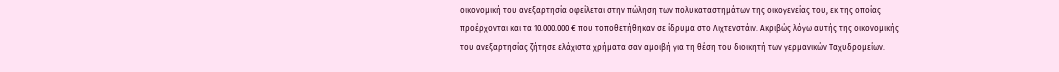οικονομική του ανεξαρτησία οφείλεται στην πώληση των πολυκαταστημάτων της οικογενείας του, εκ της οποίας προέρχονται και τα 10.000.000 € που τοποθετήθηκαν σε ίδρυμα στο Λιχτενστάιν. Ακριβώς λόγω αυτής της οικονομικής του ανεξαρτησίας ζήτησε ελάχιστα χρήματα σαν αμοιβή για τη θέση του διοικητή των γερμανικών Ταχυδρομείων.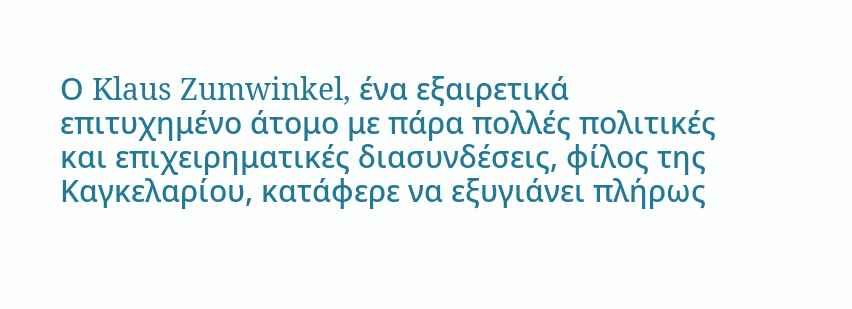Ο Klaus Zumwinkel, ένα εξαιρετικά επιτυχημένο άτομο με πάρα πολλές πολιτικές και επιχειρηματικές διασυνδέσεις, φίλος της Καγκελαρίου, κατάφερε να εξυγιάνει πλήρως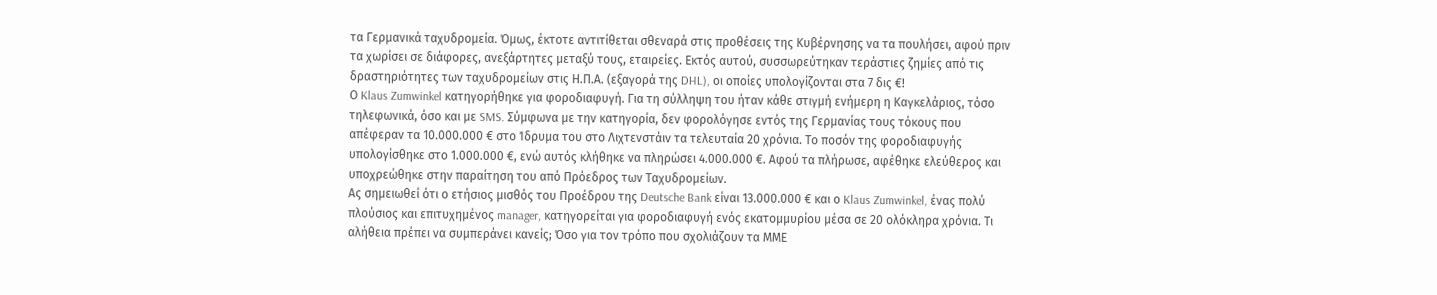τα Γερμανικά ταχυδρομεία. Όμως, έκτοτε αντιτίθεται σθεναρά στις προθέσεις της Κυβέρνησης να τα πουλήσει, αφού πριν τα χωρίσει σε διάφορες, ανεξάρτητες μεταξύ τους, εταιρείες. Εκτός αυτού, συσσωρεύτηκαν τεράστιες ζημίες από τις δραστηριότητες των ταχυδρομείων στις Η.Π.Α. (εξαγορά της DHL), οι οποίες υπολογίζονται στα 7 δις €!
Ο Klaus Zumwinkel κατηγορήθηκε για φοροδιαφυγή. Για τη σύλληψη του ήταν κάθε στιγμή ενήμερη η Καγκελάριος, τόσο τηλεφωνικά, όσο και με SMS. Σύμφωνα με την κατηγορία, δεν φορολόγησε εντός της Γερμανίας τους τόκους που απέφεραν τα 10.000.000 € στο Ίδρυμα του στο Λιχτενστάιν τα τελευταία 20 χρόνια. Το ποσόν της φοροδιαφυγής υπολογίσθηκε στο 1.000.000 €, ενώ αυτός κλήθηκε να πληρώσει 4.000.000 €. Αφού τα πλήρωσε, αφέθηκε ελεύθερος και υποχρεώθηκε στην παραίτηση του από Πρόεδρος των Ταχυδρομείων.
Ας σημειωθεί ότι ο ετήσιος μισθός του Προέδρου της Deutsche Bank είναι 13.000.000 € και ο Klaus Zumwinkel, ένας πολύ πλούσιος και επιτυχημένος manager, κατηγορείται για φοροδιαφυγή ενός εκατομμυρίου μέσα σε 20 ολόκληρα χρόνια. Τι αλήθεια πρέπει να συμπεράνει κανείς; Όσο για τον τρόπο που σχολιάζουν τα ΜΜΕ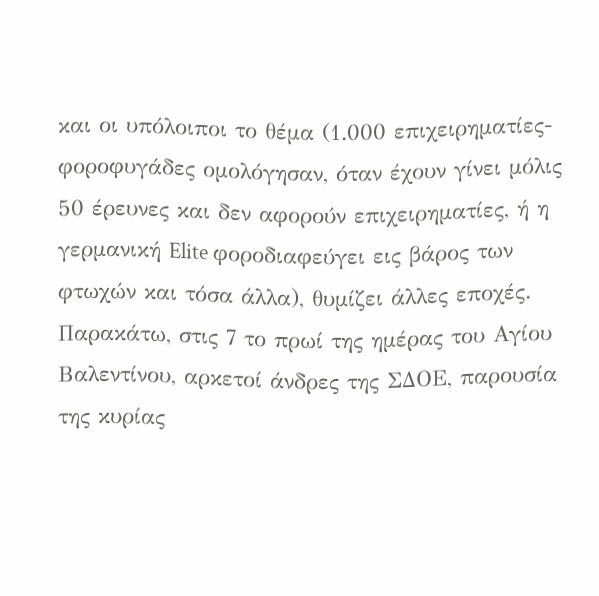και οι υπόλοιποι το θέμα (1.000 επιχειρηματίες-φοροφυγάδες ομολόγησαν, όταν έχουν γίνει μόλις 50 έρευνες και δεν αφορούν επιχειρηματίες, ή η γερμανική Elite φοροδιαφεύγει εις βάρος των φτωχών και τόσα άλλα), θυμίζει άλλες εποχές.
Παρακάτω, στις 7 το πρωί της ημέρας του Αγίου Βαλεντίνου, αρκετοί άνδρες της ΣΔΟΕ, παρουσία της κυρίας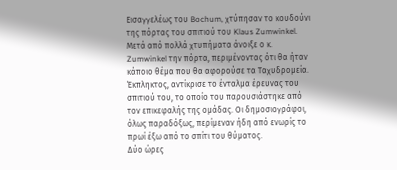Εισαγγελέως του Bochum, χτύπησαν το κουδούνι της πόρτας του σπιτιού του Klaus Zumwinkel. Μετά από πολλά χτυπήματα άνοιξε ο κ. Zumwinkel την πόρτα, περιμένοντας ότι θα ήταν κάποιο θέμα που θα αφορούσε τα Ταχυδρομεία. Έκπληκτος, αντίκρισε το ένταλμα έρευνας του σπιτιού του, το οποίο του παρουσιάστηκε από τον επικεφαλής της ομάδας. Οι δημοσιογράφοι, όλως παραδόξως, περίμεναν ήδη από ενωρίς το πρωί έξω από το σπίτι του θύματος.
Δύο ώρες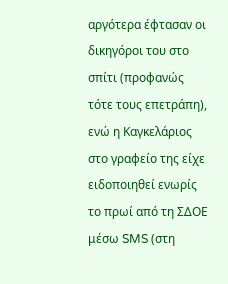αργότερα έφτασαν οι δικηγόροι του στο σπίτι (προφανώς τότε τους επετράπη), ενώ η Καγκελάριος στο γραφείο της είχε ειδοποιηθεί ενωρίς το πρωί από τη ΣΔΟΕ μέσω SMS (στη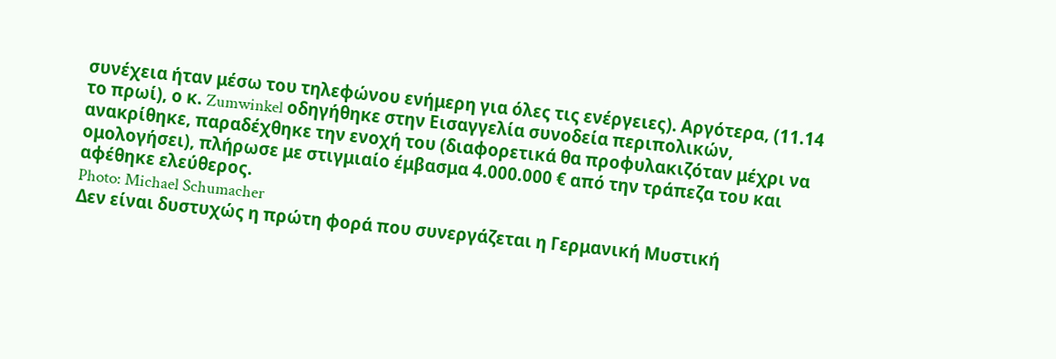συνέχεια ήταν μέσω του τηλεφώνου ενήμερη για όλες τις ενέργειες). Αργότερα, (11.14 το πρωί), ο κ. Zumwinkel οδηγήθηκε στην Εισαγγελία συνοδεία περιπολικών, ανακρίθηκε, παραδέχθηκε την ενοχή του (διαφορετικά θα προφυλακιζόταν μέχρι να ομολογήσει), πλήρωσε με στιγμιαίο έμβασμα 4.000.000 € από την τράπεζα του και αφέθηκε ελεύθερος.
Photo: Michael Schumacher
Δεν είναι δυστυχώς η πρώτη φορά που συνεργάζεται η Γερμανική Μυστική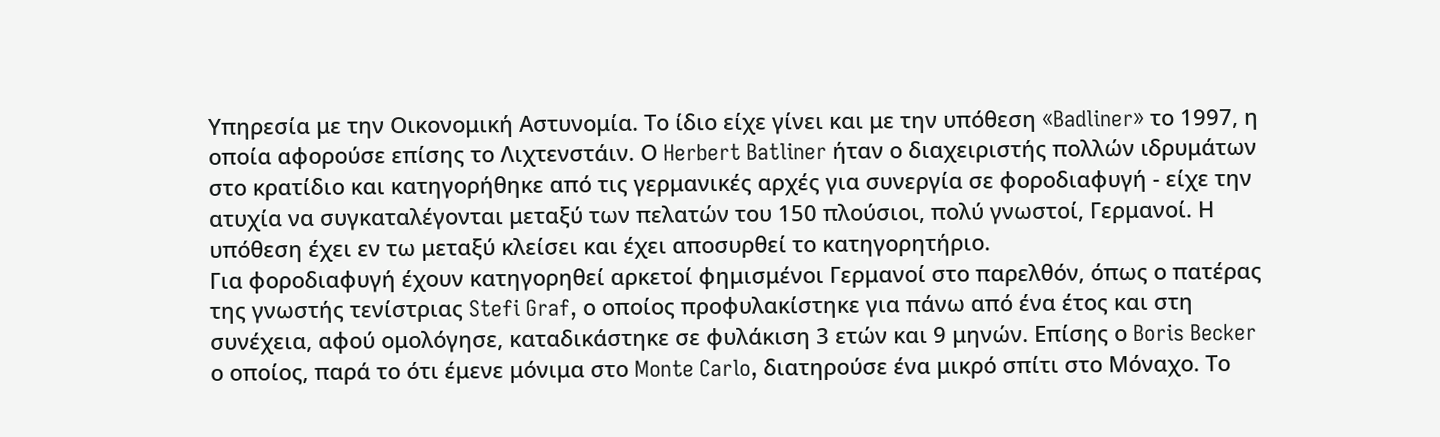Υπηρεσία με την Οικονομική Αστυνομία. Το ίδιο είχε γίνει και με την υπόθεση «Badliner» το 1997, η οποία αφορούσε επίσης το Λιχτενστάιν. Ο Herbert Batliner ήταν ο διαχειριστής πολλών ιδρυμάτων στο κρατίδιο και κατηγορήθηκε από τις γερμανικές αρχές για συνεργία σε φοροδιαφυγή - είχε την ατυχία να συγκαταλέγονται μεταξύ των πελατών του 150 πλούσιοι, πολύ γνωστοί, Γερμανοί. Η υπόθεση έχει εν τω μεταξύ κλείσει και έχει αποσυρθεί το κατηγορητήριο.
Για φοροδιαφυγή έχουν κατηγορηθεί αρκετοί φημισμένοι Γερμανοί στο παρελθόν, όπως ο πατέρας της γνωστής τενίστριας Stefi Graf, ο οποίος προφυλακίστηκε για πάνω από ένα έτος και στη συνέχεια, αφού ομολόγησε, καταδικάστηκε σε φυλάκιση 3 ετών και 9 μηνών. Επίσης ο Boris Becker ο οποίος, παρά το ότι έμενε μόνιμα στο Monte Carlo, διατηρούσε ένα μικρό σπίτι στο Μόναχο. Το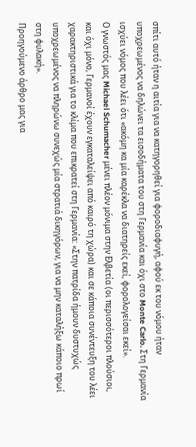σπίτι αυτό ήταν η αιτία για να κατηγορηθεί για φοροδιαφυγή, αφού εκ του νόμου ήταν υποχρεωμένος να δηλώνει τα εισοδήματα του στη Γερμανία και όχι στο Monte Carlo. Στη Γερμανία ισχύει νόμος που λέει ότι «ακόμη κα μία καρέκλα να διατηρείς εκεί, φορολογείσαι εκεί».
Ο γνωστός μας Michael Schumacher μένει πλέον μόνιμα στην Ελβετία (οι περισσότεροι πλούσιοι, και όχι μόνο, Γερμανοί έχουν εγκαταλείψει από καιρό τη χώρα) και σε κάποια συνέντευξη του λέει χαρακτηριστικά για το κλίμα που επικρατεί στη Γερμανία: «Στην πατρίδα ήμουν δυστυχώς υποχρεωμένος να πληρώνω συνεχώς μία στρατιά δικηγόρων, για να μην καταλήξω κάποιο πρωί στη φυλακή».
Προηγούμενο άρθρο μας για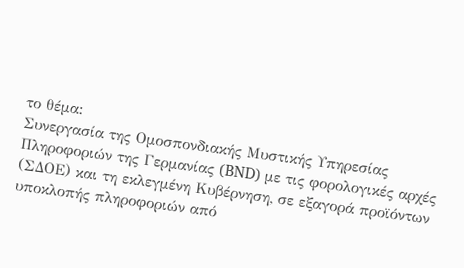το θέμα:
Συνεργασία της Ομοσπονδιακής Μυστικής Υπηρεσίας Πληροφοριών της Γερμανίας (BND) με τις φορολογικές αρχές (ΣΔΟΕ) και τη εκλεγμένη Κυβέρνηση, σε εξαγορά προϊόντων υποκλοπής πληροφοριών από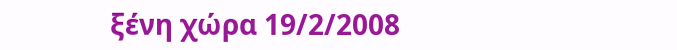ξένη χώρα 19/2/2008